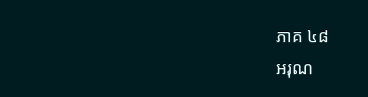ភាគ ៤៨
អរុណ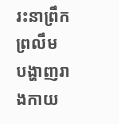រះនាព្រឹកព្រលឹម បង្ហាញរាងកាយ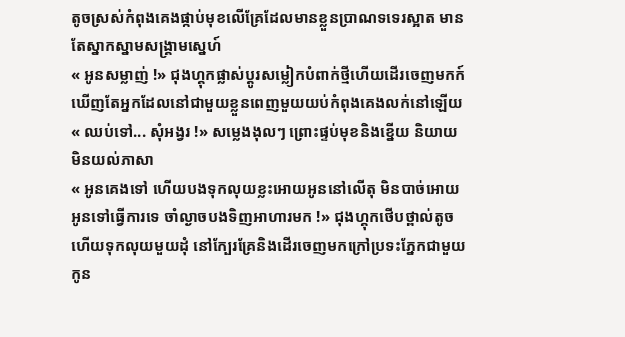តូចស្រស់កំពុងគេងផ្កាប់មុខលើគ្រែដែលមានខ្លួនប្រាណទទេរស្អាត មានតែស្នាកស្នាមសង្រ្គាមស្នេហ៍
« អូនសម្លាញ់ !» ជុងហ្គុកផ្លាស់ប្តូរសម្លៀកបំពាក់ថ្មីហើយដើរចេញមកក៍ឃើញតែអ្នកដែលនៅជាមួយខ្លួនពេញមួយយប់កំពុងគេងលក់នៅឡើយ
« ឈប់ទៅ... សុំអង្វរ !» សម្លេងងុលៗ ព្រោះផ្ទប់មុខនិងខ្នើយ និយាយមិនយល់ភាសា
« អូនគេងទៅ ហើយបងទុកលុយខ្លះអោយអូននៅលើតុ មិនបាច់អោយអូនទៅធ្វើការទេ ចាំល្ងាចបងទិញអាហារមក !» ជុងហ្គុកថើបថ្ពាល់តូចហើយទុកលុយមួយដុំ នៅក្បែរគ្រែនិងដើរចេញមកក្រៅប្រទះភ្នែកជាមួយកូន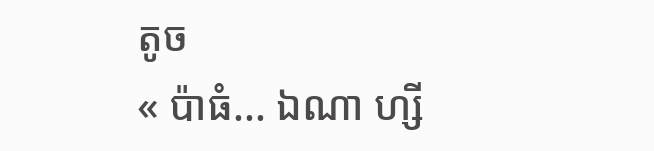តូច
« ប៉ាធំ... ឯណា ហ្សី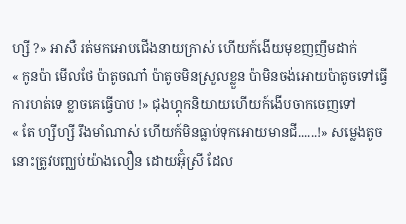ហ្សី ?» អាសឺ រត់មកអោបជើងនាយក្រាស់ ហើយក៍ងើយមុខញញឹមដាក់
« កូនប៉ា មើលថែ ប៉ាតូចណា៎ ប៉ាតូចមិនស្រួលខ្លួន ប៉ាមិនចង់អោយប៉ាតូចទៅធ្វើការហត់ទេ ខ្លាចគេធ្វើបាប !» ជុងហ្គុកនិយាយហើយក៍ងើបចាកចេញទៅ
« តែ ហ្សីហ្សី រឹងមាំណាស់ ហើយក៍មិនធ្លាប់ទុកអោយមានជី......!» សម្លេងតូចនោះត្រូវបញ្ឈប់យ៉ាងលឿន ដោយអ៊ុំស្រី ដែល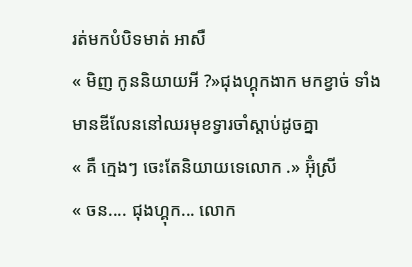រត់មកបំបិទមាត់ អាសឺ
« មិញ កូននិយាយអី ?»ជុងហ្គុកងាក មកខ្វាច់ ទាំងមានឌីលែននៅឈរមុខទ្វារចាំស្តាប់ដូចគ្នា
« គឺ ក្មេងៗ ចេះតែនិយាយទេលោក .» អ៊ុំស្រី
« ចន.... ជុងហ្គុក... លោក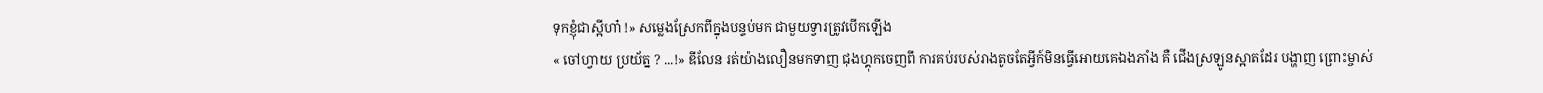ទុកខ្ញុំជាស្អីហា៎ !» សម្លេងស្រែកពីក្នុងបន្ទប់មក ជាមួយទ្វារត្រូវបើកឡើង
« ចៅហ្វាយ ប្រយ័ត្ន ? ...!» ឌីលែន រត់យ៉ាងលឿនមកទាញ ជុងហ្គុកចេញពី ការគប់របស់រាងតូចតែអ្វីក៍មិនធ្វើអោយគេឯងភាំង គឺ ជើងស្រឡូនស្អាតដែរ បង្ហាញ ព្រោះម្ចាស់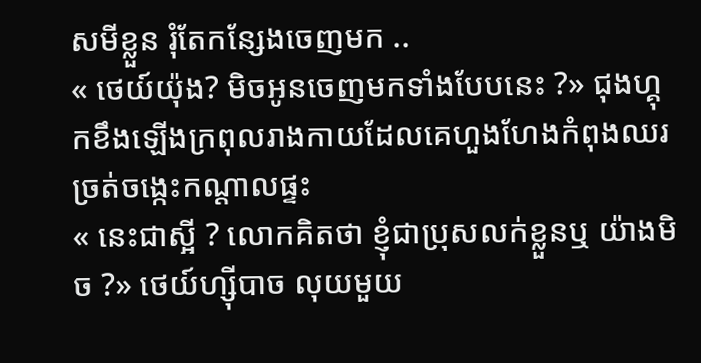សមីខ្លួន រុំតែកន្សែងចេញមក ..
« ថេយ៍យ៉ុង? មិចអូនចេញមកទាំងបែបនេះ ?» ជុងហ្គុកខឹងឡើងក្រពុលរាងកាយដែលគេហួងហែងកំពុងឈរច្រត់ចង្កេះកណ្តាលផ្ទះ
« នេះជាស្អី ? លោកគិតថា ខ្ញុំជាប្រុសលក់ខ្លួនឬ យ៉ាងមិច ?» ថេយ៍ហ្ស៊ីបាច លុយមួយ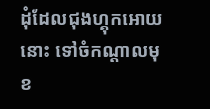ដុំដែលជុងហ្គុកអោយនោះ ទៅចំកណ្តាលមុខ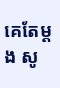គេតែម្តង សូ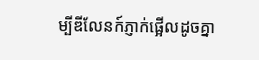ម្បីឌីលែនក៍ភ្ញាក់ផ្អើលដូចគ្នា